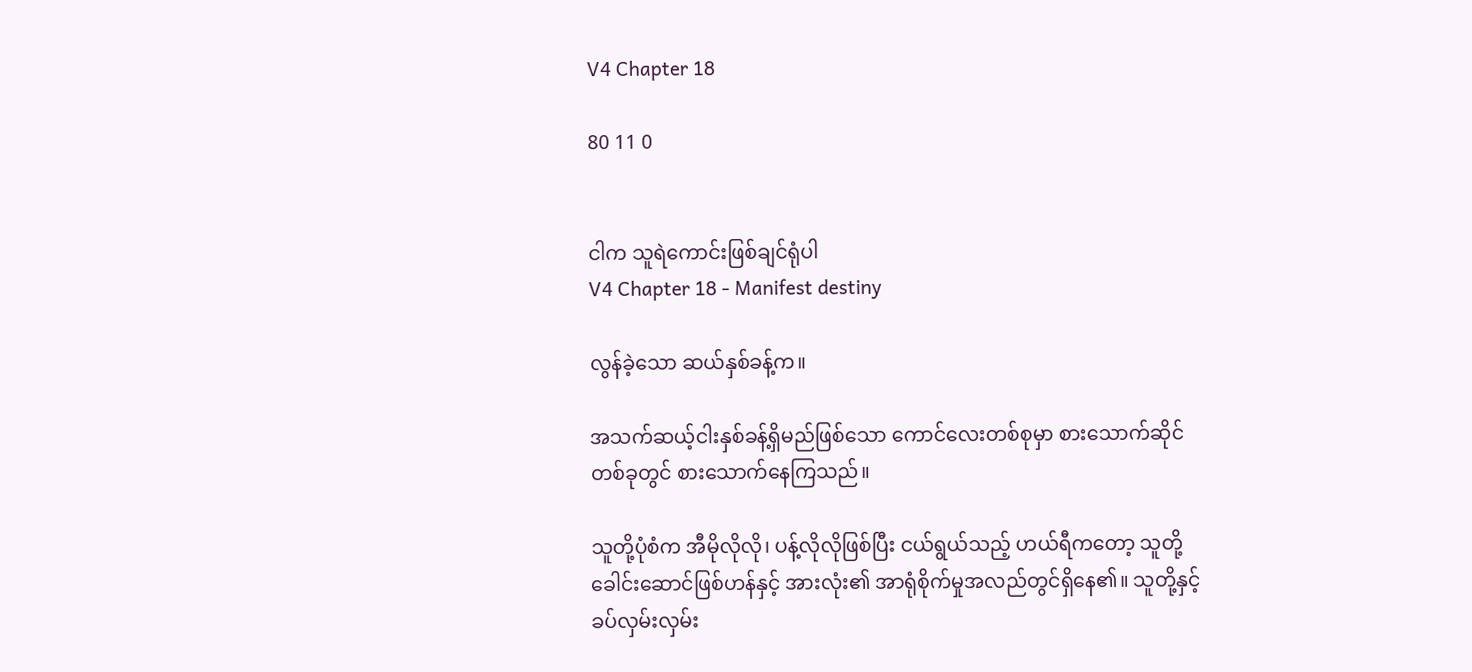V4 Chapter 18

80 11 0


ငါက သူရဲကောင်းဖြစ်ချင်ရုံပါ
V4 Chapter 18 - Manifest destiny

လွန်ခဲ့သော ဆယ်နှစ်ခန့်က။

အသက်ဆယ့်ငါးနှစ်ခန့်ရှိမည်ဖြစ်သော ကောင်လေးတစ်စုမှာ စားသောက်ဆိုင်တစ်ခုတွင် စားသောက်နေကြသည်။

သူတို့ပုံစံက အီမိုလိုလို၊ ပန့်လိုလိုဖြစ်ပြီး ငယ်ရွယ်သည့် ဟယ်ရီကတော့ သူတို့ခေါင်းဆောင်ဖြစ်ဟန်နှင့် အားလုံး၏ အာရုံစိုက်မှုအလည်တွင်ရှိနေ၏။ သူတို့နှင့်ခပ်လှမ်းလှမ်း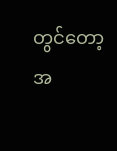တွင်တော့ အ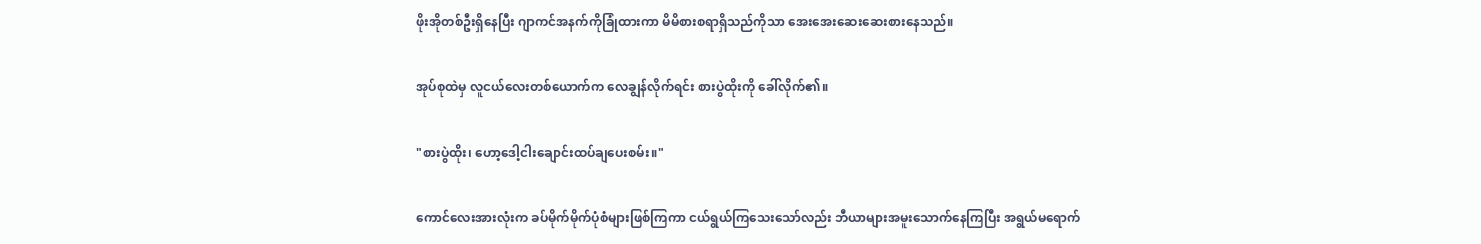ဖိုးအိုတစ်ဦးရှိနေပြီး ဂျာကင်အနက်ကိုခြုံထားကာ မိမိစားစရာရှိသည်ကိုသာ အေးအေးဆေးဆေးစားနေသည်။

အုပ်စုထဲမှ လူငယ်လေးတစ်ယောက်က လေချွန်လိုက်ရင်း စားပွဲထိုးကို ခေါ်လိုက်၏။

"စားပွဲထိုး၊ ဟော့ဒေါ့ငါးချောင်းထပ်ချပေးစမ်း။"

ကောင်လေးအားလုံးက ခပ်မိုက်မိုက်ပုံစံများဖြစ်ကြကာ ငယ်ရွယ်ကြသေးသော်လည်း ဘီယာများအမူးသောက်နေကြပြီး အရွယ်မရောက်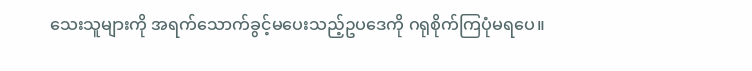သေးသူများကို အရက်သောက်ခွင့်မပေးသည့်ဥပဒေကို ဂရုစိုက်ကြပုံမရပေ။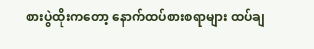စားပွဲထိုးကတော့ နောက်ထပ်စားစရာများ ထပ်ချ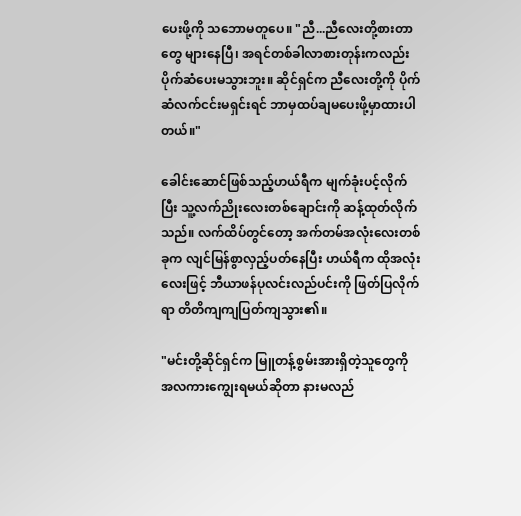ပေးဖို့ကို သဘောမတူပေ။ "ညီ...ညီလေးတို့စားတာတွေ များနေပြီ၊ အရင်တစ်ခါလာစားတုန်းကလည်း ပိုက်ဆံပေးမသွားဘူး။ ဆိုင်ရှင်က ညီလေးတို့ကို ပိုက်ဆံလက်ငင်းမရှင်းရင် ဘာမှထပ်ချမပေးဖို့မှာထားပါတယ်။"

ခေါင်းဆောင်ဖြစ်သည့်ဟယ်ရီက မျက်ခုံးပင့်လိုက်ပြီး သူ့လက်ညိုးလေးတစ်ချောင်းကို ဆန့်ထုတ်လိုက်သည်။ လက်ထိပ်တွင်တော့ အက်တမ်အလုံးလေးတစ်ခုက လျင်မြန်စွာလှည့်ပတ်နေပြီး ဟယ်ရီက ထိုအလုံးလေးဖြင့် ဘီယာဖန်ပုလင်းလည်ပင်းကို ဖြတ်ပြလိုက်ရာ တိတိကျကျပြတ်ကျသွား၏။

"မင်းတို့ဆိုင်ရှင်က မြူတန့်စွမ်းအားရှိတဲ့သူတွေကို အလကားကျွေးရမယ်ဆိုတာ နားမလည်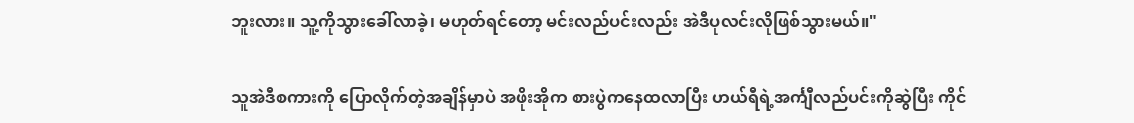ဘူးလား။ သူ့ကိုသွားခေါ်လာခဲ့၊ မဟုတ်ရင်တော့ မင်းလည်ပင်းလည်း အဲဒီပုလင်းလိုဖြစ်သွားမယ်။"

သူအဲဒီစကားကို ပြောလိုက်တဲ့အချိန်မှာပဲ အဖိုးအိုက စားပွဲကနေထလာပြီး ဟယ်ရီရဲ့အင်္ကျီလည်ပင်းကိုဆွဲပြီး ကိုင်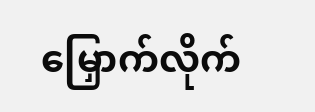မြှောက်လိုက်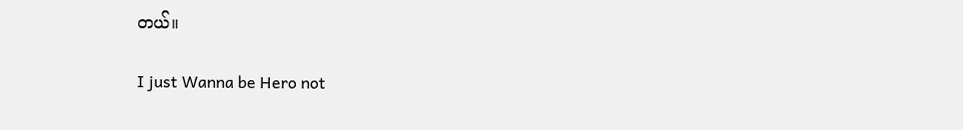တယ်။

I just Wanna be Hero not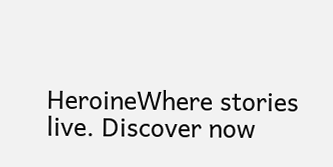HeroineWhere stories live. Discover now